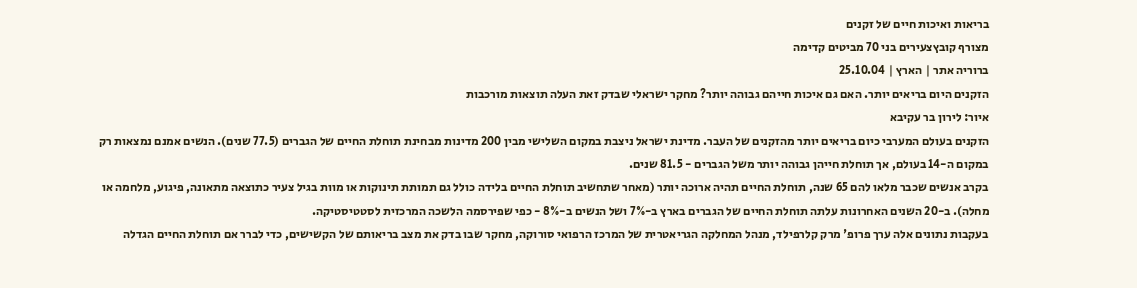בריאות ואיכות חיים של זקנים
מצורף קובץצעירים בני 70 מביטים קדימה
ברוריה אתר | הארץ | 25.10.04
הזקנים היום בריאים יותר. האם גם איכות חייהם גבוהה יותר? מחקר ישראלי שבדק זאת העלה תוצאות מורכבות
איור: לירון בר עקיבא
הזקנים בעולם המערבי כיום בריאים יותר מהזקנים של העבר. מדינת ישראל ניצבת במקום השלישי מבין 200 מדינות מבחינת תוחלת החיים של הגברים (77.5 שנים). הנשים אמנם נמצאות רק במקום ה-14 בעולם, אך תוחלת חייהן גבוהה יותר משל הגברים - 81.5 שנים.
בקרב אנשים שכבר מלאו להם 65 שנה, תוחלת החיים תהיה ארוכה יותר (מאחר שתחשיב תוחלת החיים בלידה כולל גם תמותת תינוקות או מוות בגיל צעיר כתוצאה מתאונה, פיגוע, מלחמה או מחלה). ב-20 השנים האחרונות עלתה תוחלת החיים של הגברים בארץ ב-7% ושל הנשים ב-8% - כפי שפירסמה הלשכה המרכזית לסטטיסטיקה.
בעקבות נתונים אלה ערך פרופ' מרק קלרפילד, מנהל המחלקה הגריאטרית של המרכז הרפואי סורוקה, מחקר שבו בדק את מצב בריאותם של הקשישים, כדי לברר אם תוחלת החיים הגדלה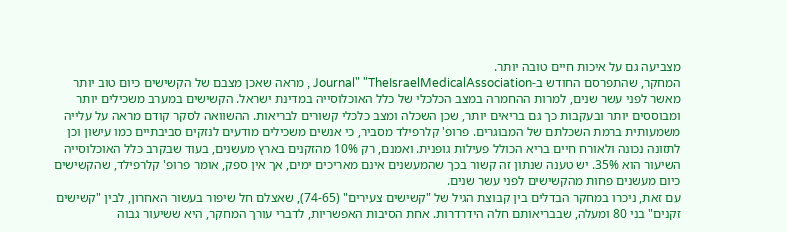מצביעה גם על איכות חיים טובה יותר.
המחקר, שהתפרסם החודש ב-Journal" "TheIsraelMedicalAssociation , מראה שאכן מצבם של הקשישים כיום טוב יותר מאשר לפני עשר שנים, למרות ההחמרה במצב הכלכלי של כלל האוכלוסייה במדינת ישראל. הקשישים במערב משכילים יותר ומבוססים יותר ובעקבות כך גם בריאים יותר, שכן השכלה ומצב כלכלי קשורים לבריאות. ההשוואה לסקר קודם מראה על עלייה משמעותית ברמת השכלתם של המבוגרים. פרופ' קלרפילד מסביר, כי אנשים משכילים מודעים לנזקים סביבתיים כמו עישון וכן לתזונה נכונה ולאורח חיים בריא הכולל פעילות גופנית. ואמנם, רק 10% מהזקנים בארץ מעשנים, בעוד שבקרב כלל האוכלוסייה השיעור הוא 35%. יש טענה שנתון זה קשור בכך שהמעשנים אינם מאריכים ימים, אך אין ספק, אומר פרופ' קלרפילד, שהקשישים כיום מעשנים פחות מהקשישים לפני עשר שנים.
עם זאת, ניכרו במחקר הבדלים בין קבוצת הגיל של "קשישים צעירים" (74-65), שאצלם חל שיפור בעשור האחרון, לבין "קשישים זקנים" בני 80 ומעלה, שבבריאותם חלה הידרדרות. אחת הסיבות האפשריות, לדברי עורך המחקר, היא ששיעור גבוה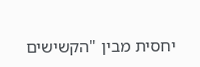יחסית מבין "הקשישים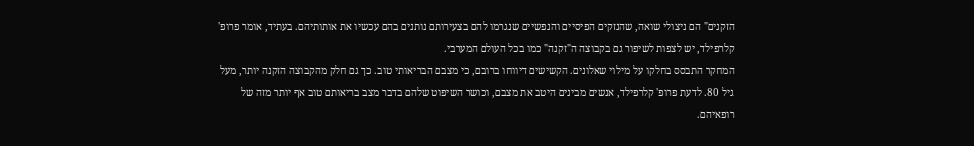הזקנים" הם ניצולי שואה, שהנזקים הפיסיים והנפשיים שנגרמו להם בצעירותם נותנים בהם עכשיו את אותותיהם. בעתיד, אומר פרופ' קלרפילד, יש לצפות לשיפור גם בקבוצה ה"זקנה" כמו בכל העולם המערבי.
המחקר התבסס בחלקו על מילוי שאלונים. הקשישים דיווחו ברובם, כי מצבם הבריאותי טוב. כך גם חלק מהקבוצה הזקנה יותר, מעל גיל 80. לדעת פרופ' קלרפילד, אנשים מבינים היטב את מצבם, וכושר השיפוט שלהם בדבר מצב בריאותם טוב אף יותר מזה של רופאיהם.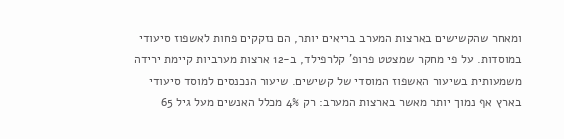ומאחר שהקשישים בארצות המערב בריאים יותר, הם נזקקים פחות לאשפוז סיעודי במוסדות. על פי מחקר שמצטט פרופ' קלרפילד, ב-12 ארצות מערביות קיימת ירידה משמעותית בשיעור האשפוז המוסדי של קשישים. שיעור הנכנסים למוסד סיעודי בארץ אף נמוך יותר מאשר בארצות המערב: רק 4% מכלל האנשים מעל גיל 65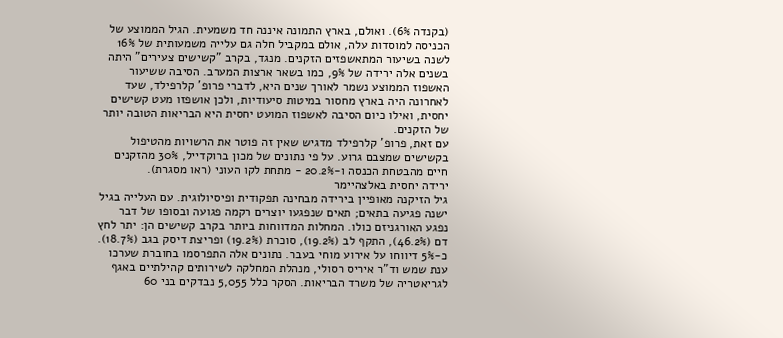(בקנדה 6%). ואולם, בארץ התמונה איננה חד משמעית. הגיל הממוצע של הכניסה למוסדות עלה, אולם במקביל חלה גם עלייה משמעותית של 16% לשנה בשיעור המתאשפזים הזקנים. מנגד, בקרב "קשישים צעירים" היתה בשנים אלה ירידה של 9%, כמו בשאר ארצות המערב. הסיבה ששיעור האשפוז הממוצע נשמר לאורך שנים היא, לדברי פרופ' קלרפילד, שעד לאחרונה היה בארץ מחסור במיטות סיעודיות, ולכן אושפזו מעט קשישים יחסית, ואילו כיום הסיבה לאשפוז המועט יחסית היא הבריאות הטובה יותר של הזקנים.
עם זאת, פרופ' קלרפילד מדגיש שאין זה פוטר את הרשויות מהטיפול בקשישים שמצבם גרוע. על פי נתונים של מכון ברוקדייל, 30% מהזקנים חיים מהבטחת הכנסה ו-20.2% - מתחת לקו העוני (ראו מסגרת).
ירידה יחסית באלצהיימר
גיל הזיקנה מאופיין בירידה מבחינה תפקודית ופיסיולוגית. עם העלייה בגיל ישנה פגיעה בתאים; תאים שנפגעו יוצרים רקמה פגועה ובסופו של דבר נפגע האורגניזם כולו. המחלות המדווחות ביותר בקרב קשישים הן: יתר לחץ דם (46.2%), התקף לב (19.2%), סוכרת (19.2%) ופריצת דיסק בגב (18.7%). כ-5% דיווחו על אירוע מוחי בעבר. נתונים אלה התפרסמו בחוברת שערכו ענת שמש וד"ר איריס רסולי, מנהלת המחלקה לשירותים קהילתיים באגף לגריאטריה של משרד הבריאות. הסקר כלל 5,055 נבדקים בני 60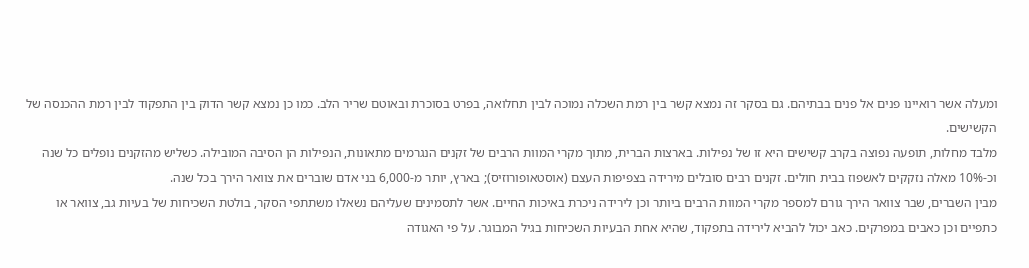ומעלה אשר רואיינו פנים אל פנים בבתיהם. גם בסקר זה נמצא קשר בין רמת השכלה נמוכה לבין תחלואה, בפרט בסוכרת ובאוטם שריר הלב. כמו כן נמצא קשר הדוק בין התפקוד לבין רמת ההכנסה של הקשישים.
מלבד מחלות, תופעה נפוצה בקרב קשישים היא זו של נפילות. בארצות הברית, מתוך מקרי המוות הרבים של זקנים הנגרמים מתאונות, הנפילות הן הסיבה המובילה. כשליש מהזקנים נופלים כל שנה וכ-10% מאלה נזקקים לאשפוז בבית חולים. זקנים רבים סובלים מירידה בצפיפות העצם (אוסטאופורוזיס); בארץ, יותר מ-6,000 בני אדם שוברים את צוואר הירך בכל שנה.
מבין השברים, שבר צוואר הירך גורם למספר מקרי המוות הרבים ביותר וכן לירידה ניכרת באיכות החיים. אשר לתסמינים שעליהם נשאלו משתתפי הסקר, בולטת השכיחות של בעיות גב, צוואר או כתפיים וכן כאבים במפרקים. כאב יכול להביא לירידה בתפקוד, שהיא אחת הבעיות השכיחות בגיל המבוגר. על פי האגודה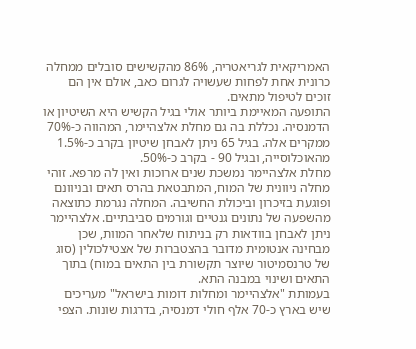האמריקאית לגריאטריה, 86% מהקשישים סובלים ממחלה כרונית אחת לפחות שעשויה לגרום כאב, אולם אין הם זוכים לטיפול מתאים.
התופעה המאיימת ביותר אולי בגיל הקשיש היא השיטיון או הדמנסיה. נכללת בה גם מחלת אלצהיימר, המהווה כ-70% ממקרים אלה. בגיל 65 ניתן לאבחן שיטיון בקרב כ-1.5% מהאוכלוסייה, ובגיל 90 - בקרב כ-50%.
מחלת אלצהיימר נמשכת שנים ארוכות ואין לה מרפא. זוהי מחלה ניוונית של המוח, המתבטאת בהרס תאים ובניוונם ופוגעת בזיכרון וביכולת החשיבה. המחלה נגרמת כתוצאה מהשפעה של נתונים גנטיים וגורמים סביבתיים. אלצהיימר ניתן לאבחן בוודאות רק בניתוח שלאחר המוות, שכן מבחינה אנטומית מדובר בהצטברות של אצטילכולין (סוג של טרנסמיטור שיוצר תקשורת בין התאים במוח) בתוך התאים ושינוי במבנה התא.
בעמותת "אלצהיימר ומחלות דומות בישראל" מעריכים שיש בארץ כ-70 אלף חולי דמנסיה, בדרגות שונות. הצפי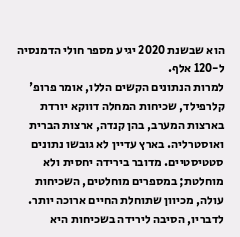הוא שבשנת 2020 יגיע מספר חולי הדמנסיה ל-120 אלף.
למרות הנתונים הקשים הללו, אומר פרופ' קלרפילד, שכיחות המחלה דווקא יורדת בארצות המערב, בהן קנדה, ארצות הברית ואוסטרליה. בארץ עדיין לא גובשו נתונים סטטיסטיים. מדובר בירידה יחסית ולא מוחלטת; במספרים מוחלטים, השכיחות עולה, מכיוון שתוחלת החיים ארוכה יותר. לדבריו, הסיבה לירידה בשכיחות היא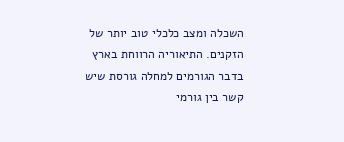השכלה ומצב כלכלי טוב יותר של הזקנים. התיאוריה הרווחת בארץ בדבר הגורמים למחלה גורסת שיש קשר בין גורמי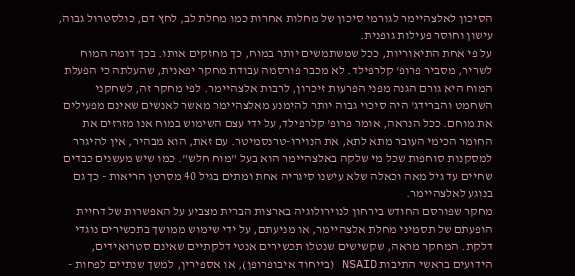הסיכון לאלצהיימר לגורמי סיכון של מחלות אחרות כמו מחלת לב, לחץ דם, כולסטרול גבוה, עישון וחוסר פעילות גופנית.
על פי אחת התיאוריות, ככל שמשתמשים יותר במוח, כך מחזקים אותו. בכך דומה המוח לשריר, מסביר פרופ' קלרפילד. לא מכבר פורסמה עבודת מחקר יפאנית, שהעלתה כי הפעלת המוח היא גורם הגנה מפני הפרעות זיכרון, לרבות אלצהיימר. לפי מחקר זה, לשחקני השחמט והברידג' היה סיכוי גבוה יותר להימנע מאלצהיימר מאשר לאנשים שאינם מפעילים את מוחם. ככל הנראה, אומר פרופ' קלרפילד, על ידי עצם השימוש במוח אנו מזרזים את החומר הכימי העובר מתא לתא, את הנוירו-טרנסמיטר. עם זאת, הוא מבהיר, אין להיגרר למסקנות סוחפות שכל מי שלקה באלצהיימר הוא בעל "מוח חלש". כמו שיש מעשנים כבדים שחיים עד גיל מאה וכאלה שלא עישנו סיגריה אחת ומתים בגיל 40 מסרטן הריאות - כך גם בנוגע לאלצהיימר.
מחקר שפורסם החודש בירחון לנוירולוגיה בארצות הברית מצביע על האפשרות של דחיית הופעתם של תסמיני מחלת אלצהיימר, או מניעתם, על ידי שימוש ממושך בתכשירים נוגדי דלקת. המחקר מראה, שקשישים שנטלו תכשירים אנטי דלקתיים שאינם סטרואידים, הידועים בראשי התיבות NSAID (בייחוד איבופרופן), או אספירין, למשך שנתיים לפחות -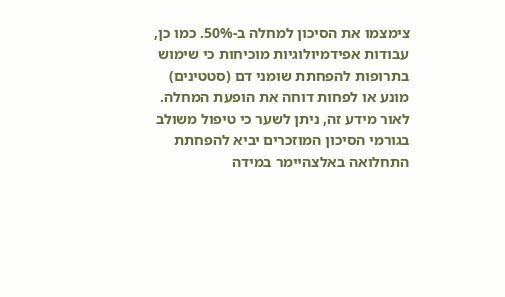צימצמו את הסיכון למחלה ב-50%. כמו כן, עבודות אפידמיולוגיות מוכיחות כי שימוש בתרופות להפחתת שומני דם (סטטינים) מונע או לפחות דוחה את הופעת המחלה. לאור מידע זה, ניתן לשער כי טיפול משולב בגורמי הסיכון המוזכרים יביא להפחתת התחלואה באלצהיימר במידה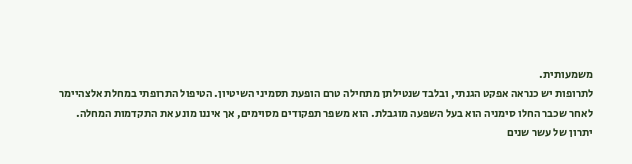משמעותית.
לתרופות יש כנראה אפקט הגנתי, ובלבד שנטילתן מתחילה טרם הופעת תסמיני השיטיון. הטיפול התרופתי במחלת אלצהיימר לאחר שכבר החלו סימניה הוא בעל השפעה מוגבלת. הוא משפר תפקודים מסוימים, אך איננו מונע את התקדמות המחלה.
יתרון של עשר שנים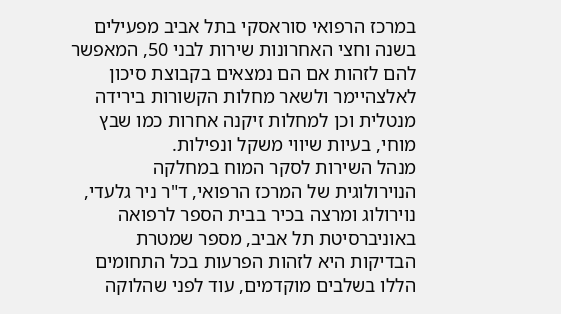במרכז הרפואי סוראסקי בתל אביב מפעילים בשנה וחצי האחרונות שירות לבני 50, המאפשר להם לזהות אם הם נמצאים בקבוצת סיכון לאלצהיימר ולשאר מחלות הקשורות בירידה מנטלית וכן למחלות זיקנה אחרות כמו שבץ מוחי, בעיות שיווי משקל ונפילות.
מנהל השירות לסקר המוח במחלקה הנוירולוגית של המרכז הרפואי, ד"ר ניר גלעדי, נוירולוג ומרצה בכיר בבית הספר לרפואה באוניברסיטת תל אביב, מספר שמטרת הבדיקות היא לזהות הפרעות בכל התחומים הללו בשלבים מוקדמים, עוד לפני שהלוקה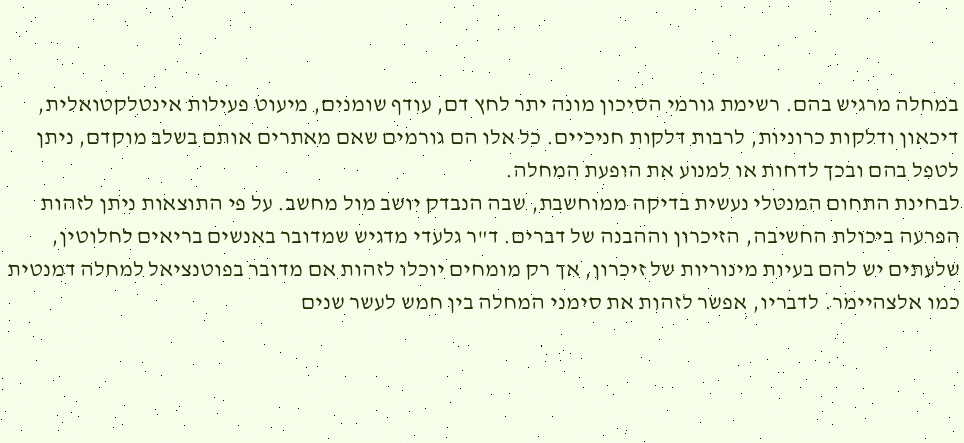במחלה מרגיש בהם. רשימת גורמי הסיכון מונה יתר לחץ דם, עודף שומנים, מיעוט פעילות אינטלקטואלית, דיכאון ודלקות כרוניות, לרבות דלקות חניכיים. כל אלו הם גורמים שאם מאתרים אותם בשלב מוקדם, ניתן לטפל בהם ובכך לדחות או למנוע את הופעת המחלה.
לבחינת התחום המנטלי נעשית בדיקה ממוחשבת, שבה הנבדק יושב מול מחשב. על פי התוצאות ניתן לזהות הפרעה ביכולת החשיבה, הזיכרון וההבנה של דברים. ד"ר גלעדי מדגיש שמדובר באנשים בריאים לחלוטין, שלעתים יש להם בעיות מינוריות של זיכרון, אך רק מומחים יוכלו לזהות אם מדובר בפוטנציאל למחלה דמנטית כמו אלצהיימר. לדבריו, אפשר לזהות את סימני המחלה בין חמש לעשר שנים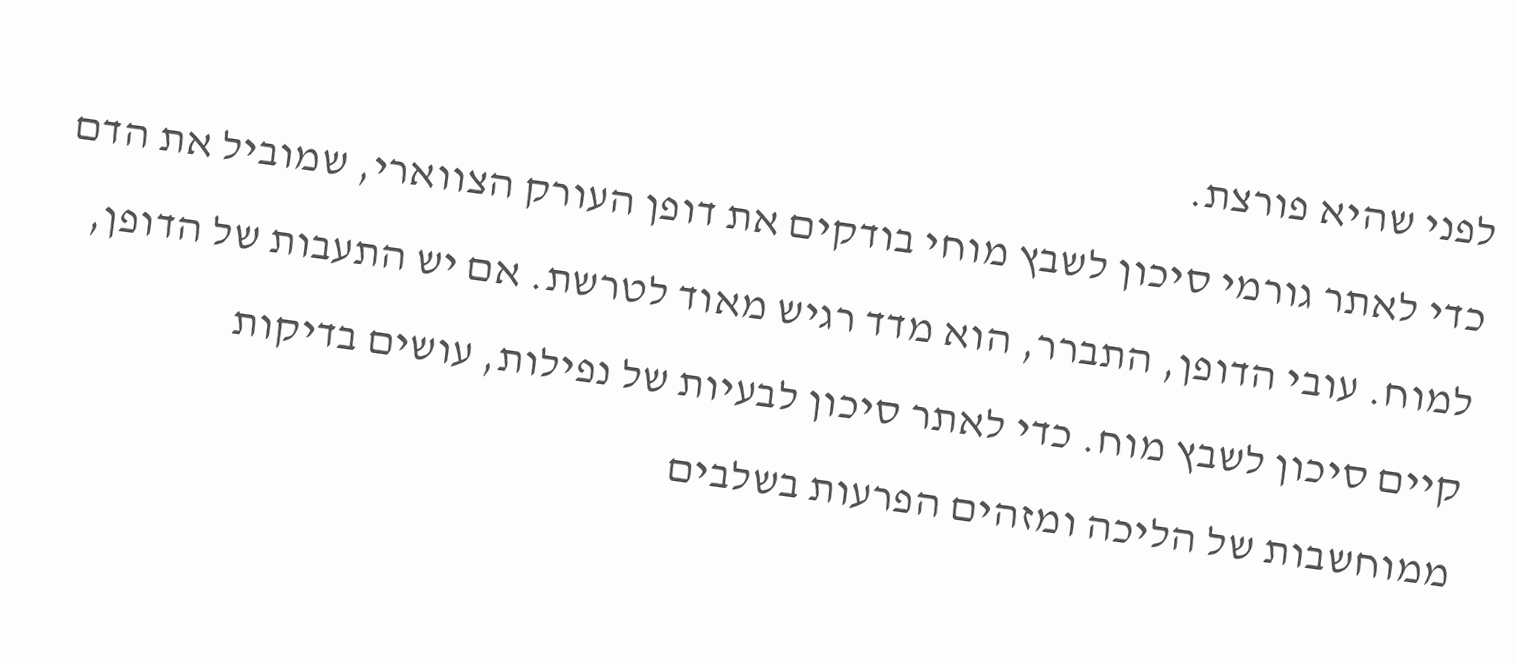לפני שהיא פורצת.
כדי לאתר גורמי סיכון לשבץ מוחי בודקים את דופן העורק הצווארי, שמוביל את הדם למוח. עובי הדופן, התברר, הוא מדד רגיש מאוד לטרשת. אם יש התעבות של הדופן, קיים סיכון לשבץ מוח. כדי לאתר סיכון לבעיות של נפילות, עושים בדיקות ממוחשבות של הליכה ומזהים הפרעות בשלבים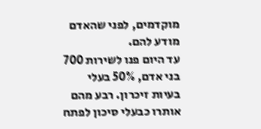מוקדמים, לפני שהאדם מודע להם.
עד היום פנו לשירות 700 בני אדם, 50% בעלי בעיות זיכרון. רבע מהם אותרו כבעלי סיכון לפתח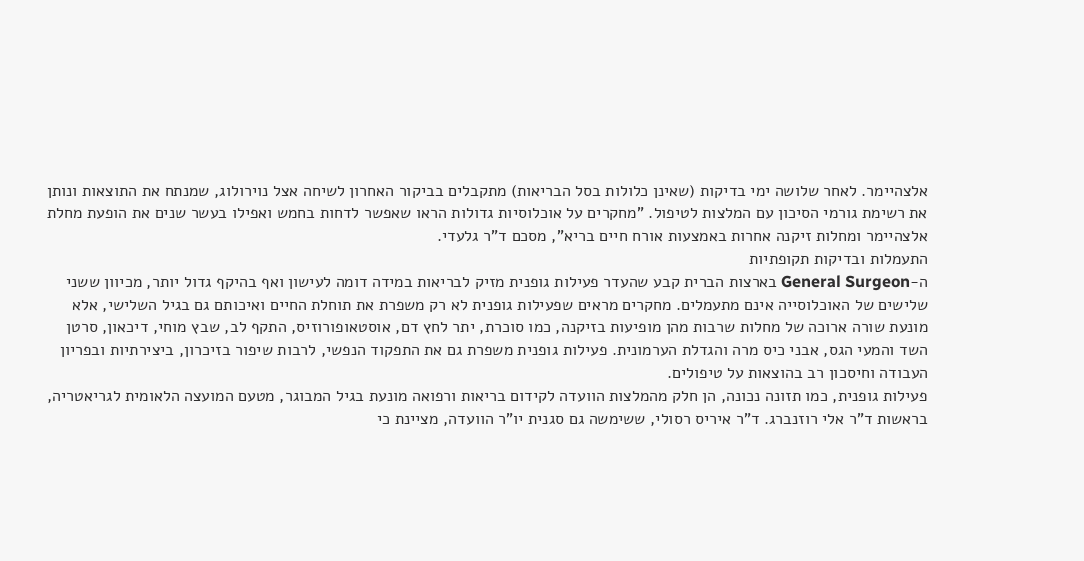אלצהיימר. לאחר שלושה ימי בדיקות (שאינן כלולות בסל הבריאות) מתקבלים בביקור האחרון לשיחה אצל נוירולוג, שמנתח את התוצאות ונותן את רשימת גורמי הסיכון עם המלצות לטיפול. "מחקרים על אוכלוסיות גדולות הראו שאפשר לדחות בחמש ואפילו בעשר שנים את הופעת מחלת אלצהיימר ומחלות זיקנה אחרות באמצעות אורח חיים בריא", מסכם ד"ר גלעדי.
התעמלות ובדיקות תקופתיות
ה-General Surgeon בארצות הברית קבע שהעדר פעילות גופנית מזיק לבריאות במידה דומה לעישון ואף בהיקף גדול יותר, מכיוון ששני שלישים של האוכלוסייה אינם מתעמלים. מחקרים מראים שפעילות גופנית לא רק משפרת את תוחלת החיים ואיכותם גם בגיל השלישי, אלא מונעת שורה ארוכה של מחלות שרבות מהן מופיעות בזיקנה, כמו סוכרת, יתר לחץ דם, אוסטאופורוזיס, התקף לב, שבץ מוחי, דיכאון, סרטן השד והמעי הגס, אבני כיס מרה והגדלת הערמונית. פעילות גופנית משפרת גם את התפקוד הנפשי, לרבות שיפור בזיכרון, ביצירתיות ובפריון העבודה וחיסכון רב בהוצאות על טיפולים.
פעילות גופנית, כמו תזונה נכונה, הן חלק מהמלצות הוועדה לקידום בריאות ורפואה מונעת בגיל המבוגר, מטעם המועצה הלאומית לגריאטריה, בראשות ד"ר אלי רוזנברג. ד"ר איריס רסולי, ששימשה גם סגנית יו"ר הוועדה, מציינת כי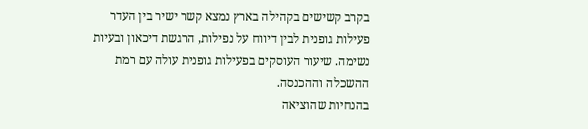בקרב קשישים בקהילה בארץ נמצא קשר ישיר בין העדר פעילות גופנית לבין דיווח על נפילות, הרגשת דיכאון ובעיות נשימה. שיעור העוסקים בפעילות גופנית עולה עם רמת ההשכלה וההכנסה.
בהנחיות שהוציאה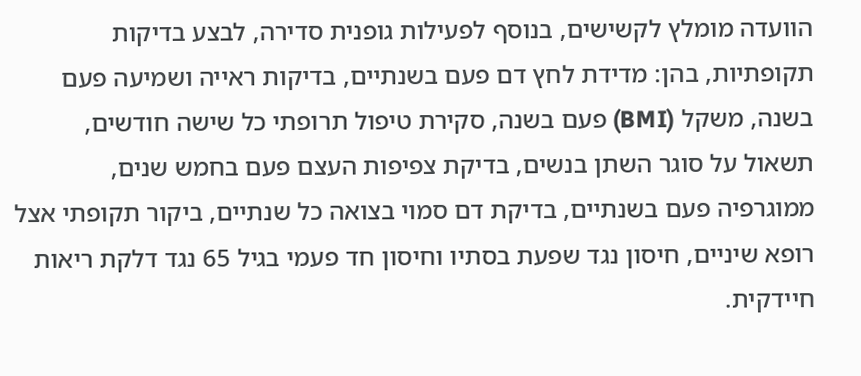הוועדה מומלץ לקשישים, בנוסף לפעילות גופנית סדירה, לבצע בדיקות תקופתיות, בהן: מדידת לחץ דם פעם בשנתיים, בדיקות ראייה ושמיעה פעם בשנה, משקל (BMI) פעם בשנה, סקירת טיפול תרופתי כל שישה חודשים, תשאול על סוגר השתן בנשים, בדיקת צפיפות העצם פעם בחמש שנים, ממוגרפיה פעם בשנתיים, בדיקת דם סמוי בצואה כל שנתיים, ביקור תקופתי אצל רופא שיניים, חיסון נגד שפעת בסתיו וחיסון חד פעמי בגיל 65 נגד דלקת ריאות חיידקית.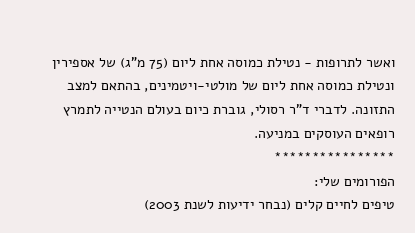ואשר לתרופות - נטילת כמוסה אחת ליום (75 מ"ג) של אספירין ונטילת כמוסה אחת ליום של מולטי-ויטמינים, בהתאם למצב התזונה. לדברי ד"ר רסולי, גוברת כיום בעולם הנטייה לתמרץ רופאים העוסקים במניעה.
****************
הפורומים שלי:
טיפים לחיים קלים (נבחר ידיעות לשנת 2003)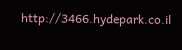http://3466.hydepark.co.il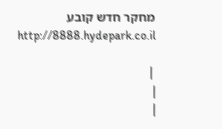מחקר חדש קובע http://8888.hydepark.co.il

 |
|
|